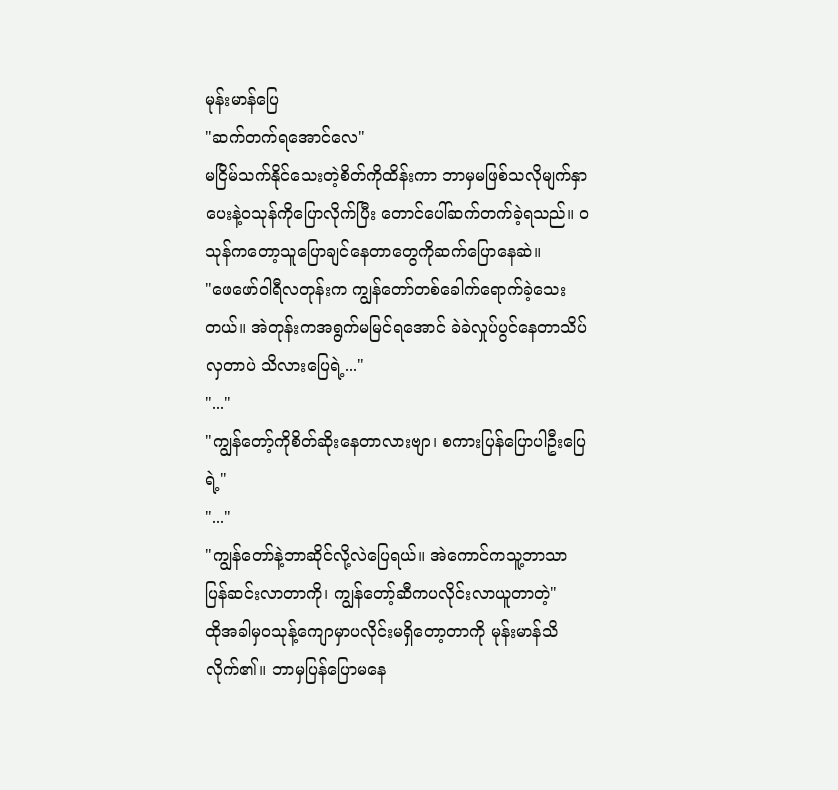မုန်းမာန်ပြေ
"ဆက်တက်ရအောင်လေ"
မငြိမ်သက်နိုင်သေးတဲ့စိတ်ကိုထိန်းကာ ဘာမှမဖြစ်သလိုမျက်နှာပေးနဲ့ဝသုန်ကိုပြောလိုက်ပြီး တောင်ပေါ်ဆက်တက်ခဲ့ရသည်။ ဝသုန်ကတော့သူပြောချင်နေတာတွေကိုဆက်ပြောနေဆဲ။
"ဖေဖော်ဝါရီလတုန်းက ကျွန်တော်တစ်ခေါက်ရောက်ခဲ့သေးတယ်။ အဲတုန်းကအရွက်မမြင်ရအောင် ခဲခဲလှုပ်ပွင်နေတာသိပ်လှတာပဲ သိလားပြေရဲ့..."
"..."
"ကျွန်တော့်ကိုစိတ်ဆိုးနေတာလားဗျာ၊ စကားပြန်ပြောပါဦးပြေရဲ့"
"..."
"ကျွန်တော်နဲ့ဘာဆိုင်လို့လဲပြေရယ်။ အဲကောင်ကသူ့ဘာသာပြန်ဆင်းလာတာကို၊ ကျွန်တော့်ဆီကပလိုင်းလာယူတာတဲ့"
ထိုအခါမှဝသုန့်ကျောမှာပလိုင်းမရှိတော့တာကို မုန်းမာန်သိလိုက်၏။ ဘာမှပြန်ပြောမနေ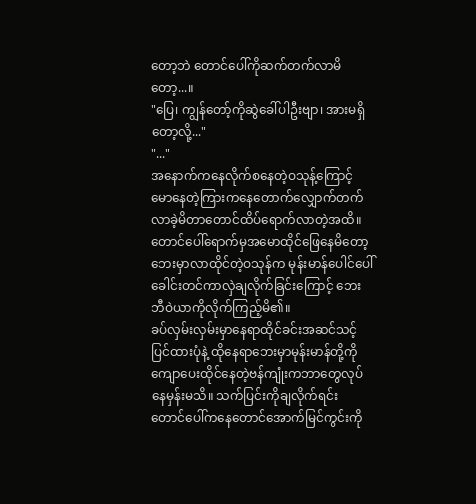တော့ဘဲ တောင်ပေါ်ကိုဆက်တက်လာမိတော့...။
"ပြေ၊ ကျွန်တော့်ကိုဆွဲခေါ်ပါဦးဗျာ၊ အားမရှိတော့လို့..."
"..."
အနောက်ကနေလိုက်စနေတဲ့ဝသုန့်ကြောင့် မောနေတဲ့ကြားကနေတောက်လျှောက်တက်လာခဲ့မိတာတောင်ထိပ်ရောက်လာတဲ့အထိ။
တောင်ပေါ်ရောက်မှအမောထိုင်ဖြေနေမိတော့ ဘေးမှာလာထိုင်တဲ့ဝသုန်က မုန်းမာန်ပေါင်ပေါ်ခေါင်းတင်ကာလှဲချလိုက်ခြင်းကြောင့် ဘေးဘီဝဲယာကိုလိုက်ကြည့်မိ၏။
ခပ်လှမ်းလှမ်းမှာနေရာထိုင်ခင်းအဆင်သင့်ပြင်ထားပုံနဲ့ ထိုနေရာဘေးမှာမုန်းမာန်တို့ကိုကျောပေးထိုင်နေတဲ့ဗန်ကျုံးကဘာတွေလုပ်နေမှန်းမသိ။ သက်ပြင်းကိုချလိုက်ရင်း တောင်ပေါ်ကနေတောင်အောက်မြင်ကွင်းကို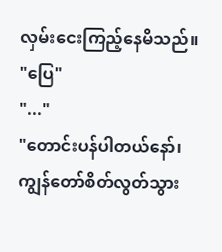လှမ်းငေးကြည့်နေမိသည်။
"ပြေ"
"..."
"တောင်းပန်ပါတယ်နော်၊ ကျွန်တော်စိတ်လွတ်သွား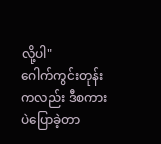လို့ပါ"
ဂေါက်ကွင်းတုန်းကလည်း ဒီစကားပဲပြောခဲ့တာ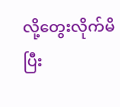လို့တွေးလိုက်မိပြီး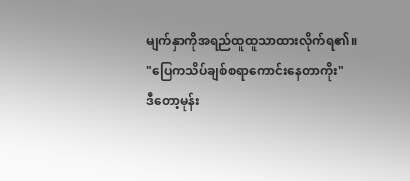မျက်နှာကိုအရည်ထူထူသာထားလိုက်ရ၏။
"ပြေကသိပ်ချစ်စရာကောင်းနေတာကိုး"
ဒီတော့မုန်း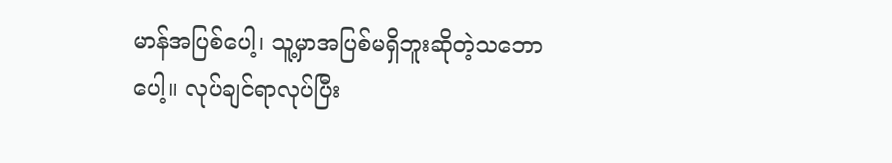မာန်အပြစ်ပေါ့၊ သူ့မှာအပြစ်မရှိဘူးဆိုတဲ့သဘောပေါ့။ လုပ်ချင်ရာလုပ်ပြီး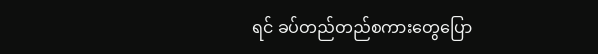ရင် ခပ်တည်တည်စကားတွေပြော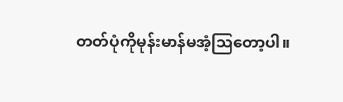တတ်ပုံကိုမုန်းမာန်မအံ့ဩတော့ပါ။